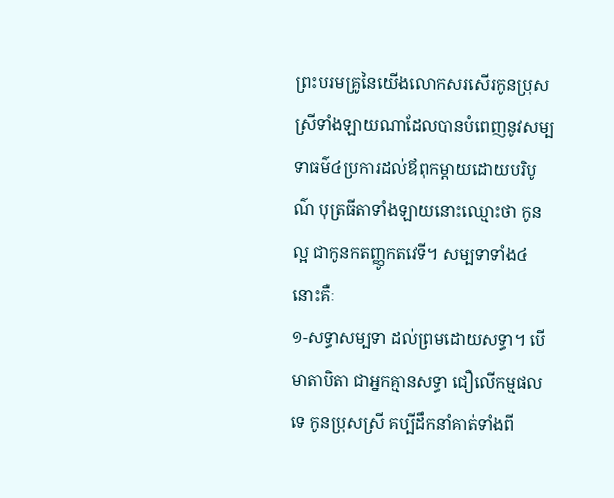ព្រះបរមគ្រូនៃយើងលោកសរសើរកូនប្រុសស្រីទាំងឡាយណាដែលបានបំពេញនូវសម្បទាធម៌៤ប្រការដល់ឪពុកម្តាយដោយបរិបូណ៌ បុត្រធីតាទាំងឡាយនោះឈ្មោះថា កូនល្អ ជាកូនកតញ្ញូកតវេទី។ សម្បទាទាំង៤នោះគឺៈ
១-សទ្ធាសម្បទា ដល់ព្រមដោយសទ្ធា។ បើមាតាបិតា ជាអ្នកគ្មានសទ្ធា ជឿលើកម្មផលទេ កូនប្រុសស្រី គប្បីដឹកនាំគាត់ទាំងពី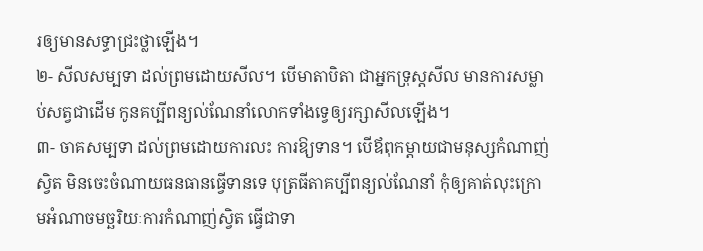រឲ្យមានសទ្ធាជ្រះថ្លាឡើង។
២- សីលសម្បទា ដល់ព្រមដោយសីល។ បើមាតាបិតា ជាអ្នកទ្រុស្ដសីល មានការសម្លាប់សត្វជាដើម កូនគប្បីពន្យល់ណែនាំលោកទាំងទ្វេឲ្យរក្សាសីលឡើង។
៣- ចាគសម្បទា ដល់ព្រមដោយការលះ ការឱ្យទាន។ បើឪពុកម្តាយជាមនុស្សកំណាញ់ស្វិត មិនចេះចំណាយធនធានធ្វើទានទេ បុត្រធីតាគប្បីពន្យល់ណែនាំ កុំឲ្យគាត់លុះក្រោមអំណាចមច្ឆរិយៈការកំណាញ់ស្វិត ធ្វើជាទា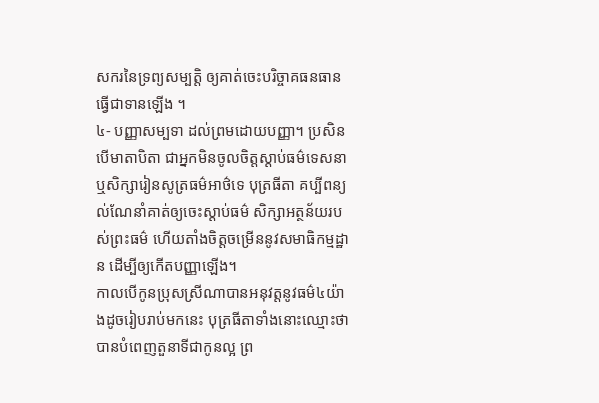សករនៃទ្រព្យសម្បត្តិ ឲ្យគាត់ចេះបរិច្ចាគធនធានធ្វើជាទានឡើង ។
៤- បញ្ញាសម្បទា ដល់ព្រមដោយបញ្ញា។ ប្រសិនបើមាតាបិតា ជាអ្នកមិនចូលចិត្តស្ដាប់ធម៌ទេសនា ឬសិក្សារៀនសូត្រធម៌អាថ៌ទេ បុត្រធីតា គប្បីពន្យល់ណែនាំគាត់ឲ្យចេះស្ដាប់ធម៌ សិក្សាអត្ថន័យរបស់ព្រះធម៌ ហើយតាំងចិត្តចម្រើននូវសមាធិកម្មដ្ឋាន ដើម្បីឲ្យកើតបញ្ញាឡើង។
កាលបើកូនប្រុសស្រីណាបានអនុវត្តនូវធម៌៤យ៉ាងដូចរៀបរាប់មកនេះ បុត្រធីតាទាំងនោះឈ្មោះថាបានបំពេញតួនាទីជាកូនល្អ ព្រ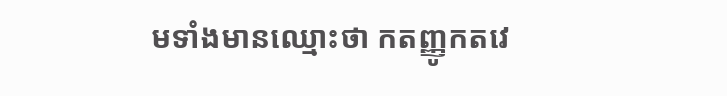មទាំងមានឈ្មោះថា កតញ្ញូកតវេ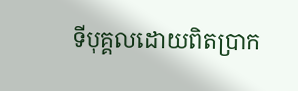ទីបុគ្គលដោយពិតប្រាក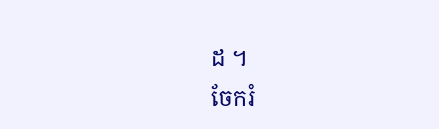ដ ។
ចែករំ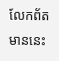លែកព័តមាននេះ